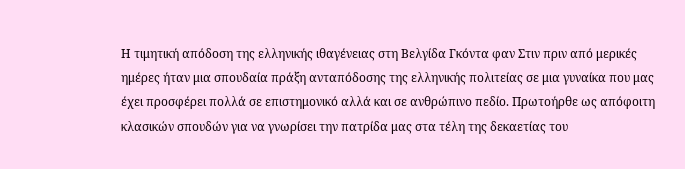Η τιμητική απόδοση της ελληνικής ιθαγένειας στη Βελγίδα Γκόντα φαν Στιν πριν από μερικές ημέρες ήταν μια σπουδαία πράξη ανταπόδοσης της ελληνικής πολιτείας σε μια γυναίκα που μας έχει προσφέρει πολλά σε επιστημονικό αλλά και σε ανθρώπινο πεδίο. Πρωτοήρθε ως απόφοιτη κλασικών σπουδών για να γνωρίσει την πατρίδα μας στα τέλη της δεκαετίας του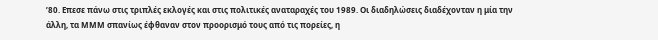’80. Επεσε πάνω στις τριπλές εκλογές και στις πολιτικές αναταραχές του 1989. Οι διαδηλώσεις διαδέχονταν η μία την άλλη, τα ΜΜΜ σπανίως έφθαναν στον προορισμό τους από τις πορείες, η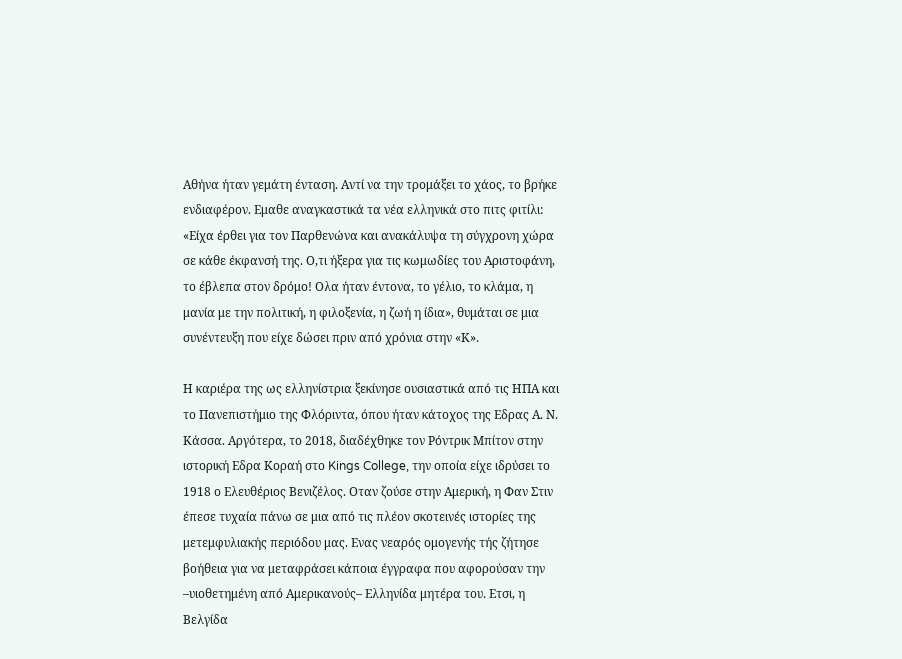Αθήνα ήταν γεμάτη ένταση. Αντί να την τρομάξει το χάος, το βρήκε ενδιαφέρον. Εμαθε αναγκαστικά τα νέα ελληνικά στο πιτς φιτίλι: «Είχα έρθει για τον Παρθενώνα και ανακάλυψα τη σύγχρονη χώρα σε κάθε έκφανσή της. Ο,τι ήξερα για τις κωμωδίες του Αριστοφάνη, το έβλεπα στον δρόμο! Ολα ήταν έντονα, το γέλιο, το κλάμα, η μανία με την πολιτική, η φιλοξενία, η ζωή η ίδια», θυμάται σε μια συνέντευξη που είχε δώσει πριν από χρόνια στην «Κ».

Η καριέρα της ως ελληνίστρια ξεκίνησε ουσιαστικά από τις ΗΠΑ και το Πανεπιστήμιο της Φλόριντα, όπου ήταν κάτοχος της Εδρας Α. Ν. Κάσσα. Αργότερα, το 2018, διαδέχθηκε τον Ρόντρικ Μπίτον στην ιστορική Εδρα Κοραή στο Kings College, την οποία είχε ιδρύσει το 1918 ο Ελευθέριος Βενιζέλος. Οταν ζούσε στην Αμερική, η Φαν Στιν έπεσε τυχαία πάνω σε μια από τις πλέον σκοτεινές ιστορίες της μετεμφυλιακής περιόδου μας. Ενας νεαρός ομογενής τής ζήτησε βοήθεια για να μεταφράσει κάποια έγγραφα που αφορούσαν την –υιοθετημένη από Αμερικανούς– Ελληνίδα μητέρα του. Ετσι, η Βελγίδα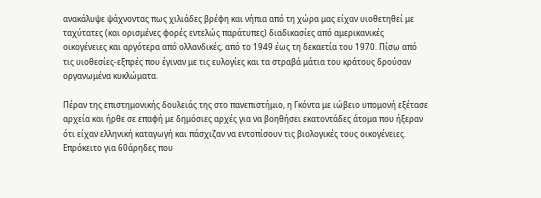ανακάλυψε ψάχνοντας πως χιλιάδες βρέφη και νήπια από τη χώρα μας είχαν υιοθετηθεί με ταχύτατες (και ορισμένες φορές εντελώς παράτυπες) διαδικασίες από αμερικανικές οικογένειες και αργότερα από ολλανδικές, από το 1949 έως τη δεκαετία του 1970. Πίσω από τις υιοθεσίες-εξπρές που έγιναν με τις ευλογίες και τα στραβά μάτια του κράτους δρούσαν οργανωμένα κυκλώματα.

Πέραν της επιστημονικής δουλειάς της στο πανεπιστήμιο, η Γκόντα με ιώβειο υπομονή εξέτασε αρχεία και ήρθε σε επαφή με δημόσιες αρχές για να βοηθήσει εκατοντάδες άτομα που ήξεραν ότι είχαν ελληνική καταγωγή και πάσχιζαν να εντοπίσουν τις βιολογικές τους οικογένειες. Επρόκειτο για 60άρηδες που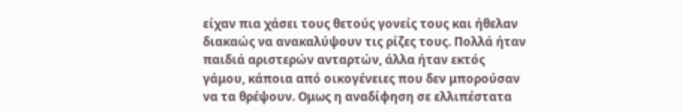είχαν πια χάσει τους θετούς γονείς τους και ήθελαν διακαώς να ανακαλύψουν τις ρίζες τους. Πολλά ήταν παιδιά αριστερών ανταρτών, άλλα ήταν εκτός γάμου, κάποια από οικογένειες που δεν μπορούσαν να τα θρέψουν. Ομως η αναδίφηση σε ελλιπέστατα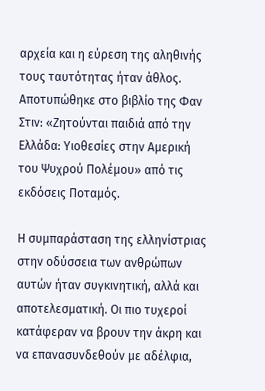αρχεία και η εύρεση της αληθινής τους ταυτότητας ήταν άθλος. Αποτυπώθηκε στο βιβλίο της Φαν Στιν: «Ζητούνται παιδιά από την Ελλάδα: Υιοθεσίες στην Αμερική του Ψυχρού Πολέμου» από τις εκδόσεις Ποταμός.

Η συμπαράσταση της ελληνίστριας στην οδύσσεια των ανθρώπων αυτών ήταν συγκινητική, αλλά και αποτελεσματική. Οι πιο τυχεροί κατάφεραν να βρουν την άκρη και να επανασυνδεθούν με αδέλφια,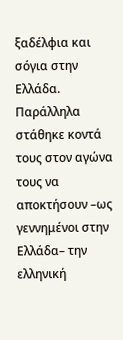ξαδέλφια και σόγια στην Ελλάδα. Παράλληλα στάθηκε κοντά τους στον αγώνα τους να αποκτήσουν –ως γεννημένοι στην Ελλάδα– την ελληνική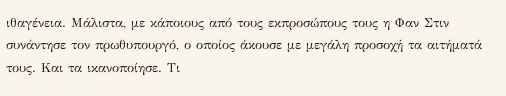ιθαγένεια. Μάλιστα, με κάποιους από τους εκπροσώπους τους η Φαν Στιν συνάντησε τον πρωθυπουργό, ο οποίος άκουσε με μεγάλη προσοχή τα αιτήματά τους. Και τα ικανοποίησε. Τι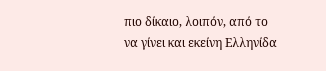πιο δίκαιο, λοιπόν, από το να γίνει και εκείνη Ελληνίδα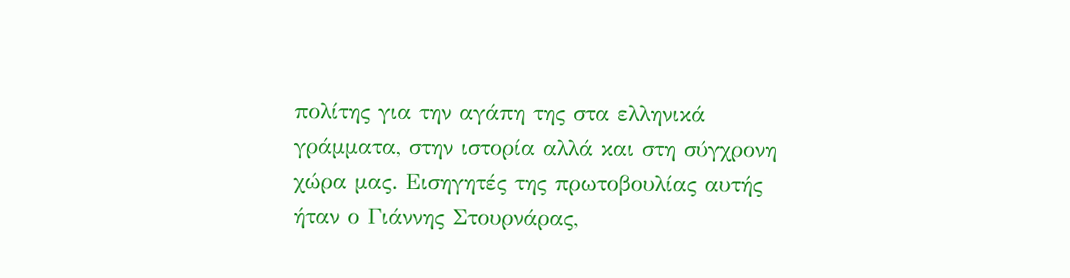πολίτης για την αγάπη της στα ελληνικά γράμματα, στην ιστορία αλλά και στη σύγχρονη χώρα μας. Εισηγητές της πρωτοβουλίας αυτής ήταν ο Γιάννης Στουρνάρας,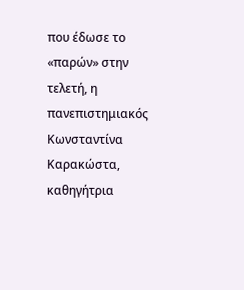που έδωσε το «παρών» στην τελετή, η πανεπιστημιακός Κωνσταντίνα Καρακώστα, καθηγήτρια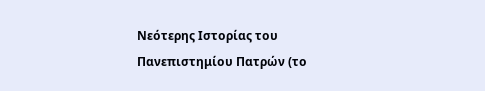Νεότερης Ιστορίας του Πανεπιστημίου Πατρών (το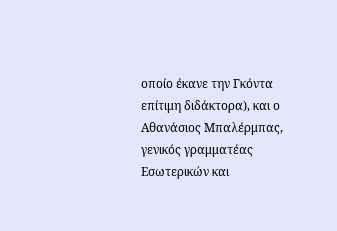οποίο έκανε την Γκόντα επίτιμη διδάκτορα), και ο Αθανάσιος Μπαλέρμπας, γενικός γραμματέας Εσωτερικών και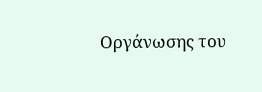Οργάνωσης του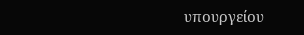υπουργείου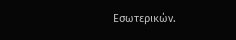Εσωτερικών.